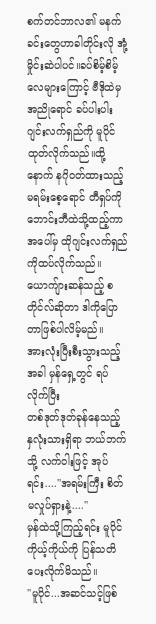စက်တင်ဘာလ၏ မနက်ခင်းတွေဟာခါတိုင်းလို အုံ့မှိုင်းဆဲပါပင်။ခပ်စိမ့်စိမ့်လေများကြောင့် ဗီဒိုထဲမှ အညိုရောင် ခပ်ပါးပါး ဂျင်းလက်ရှည်ကို မူပိုင်ထုတ်လိုက်သည်။ထို့နောက် နဂိုဝတ်ထားသည့် မရမ်းစေ့ရောင် တီရှပ်ကို ဘောင်းဘီထဲသို့ထည့်ကာ အပေါ်မှ ထိုဂျင်းလက်ရှည်ကိုထပ်လိုက်သည်။
ယောကျ်ားဆန်သည့် စတိုင်လ်ဆိုတာ ဒါကိုပြောတာဖြစ်ပါလိမ့်မည်။
အားလုံးပြီးစီးသွားသည့်အခါ မှန်ရှေ့တွင် ရပ်လိုက်ပြီး
တစ်ဒုတ်ဒုတ်ခုန်နေသည့် နှလုံးသားရှိရာ ဘယ်ဘက်သို့ လက်ဝါးဖြင့် အုပ်ရင်း....''အရမ်းကြီး စိတ်မလှုပ်ရှားနဲ့....''
မှန်ထဲသို့ကြည့်ရင်း မူပိုင် ကိုယ့်ကိုယ်ကို ပြန်သတိပေးလိုက်မိသည်။
''မူပိုင်...အဆင်သင့်ဖြစ်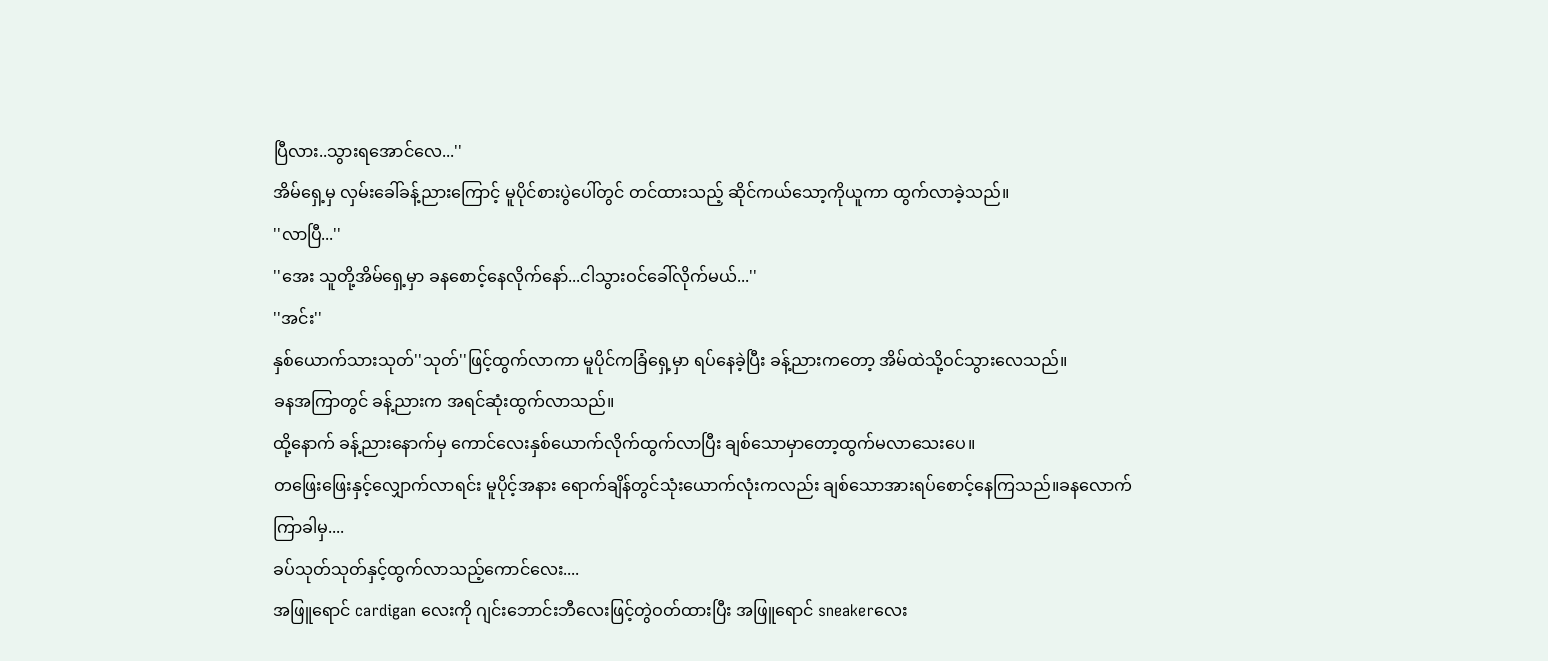ပြီလား..သွားရအောင်လေ...''
အိမ်ရှေ့မှ လှမ်းခေါ်ခန့်ညားကြောင့် မူပိုင်စားပွဲပေါ်တွင် တင်ထားသည့် ဆိုင်ကယ်သော့ကိုယူကာ ထွက်လာခဲ့သည်။
''လာပြီ...''
''အေး သူတို့အိမ်ရှေ့မှာ ခနစောင့်နေလိုက်နော်...ငါသွားဝင်ခေါ်လိုက်မယ်...''
''အင်း''
နှစ်ယောက်သားသုတ်''သုတ်''ဖြင့်ထွက်လာကာ မူပိုင်ကခြံရှေ့မှာ ရပ်နေခဲ့ပြီး ခန့်ညားကတော့ အိမ်ထဲသို့ဝင်သွားလေသည်။
ခနအကြာတွင် ခန့်ညားက အရင်ဆုံးထွက်လာသည်။
ထို့နောက် ခန့်ညားနောက်မှ ကောင်လေးနှစ်ယောက်လိုက်ထွက်လာပြီး ချစ်သောမှာတော့ထွက်မလာသေးပေ။
တဖြေးဖြေးနှင့်လျှောက်လာရင်း မူပိုင့်အနား ရောက်ချိန်တွင်သုံးယောက်လုံးကလည်း ချစ်သောအားရပ်စောင့်နေကြသည်။ခနလောက်ကြာခါမှ....
ခပ်သုတ်သုတ်နှင့်ထွက်လာသည့်ကောင်လေး....
အဖြူရောင် cardigan လေးကို ဂျင်းဘောင်းဘီလေးဖြင့်တွဲဝတ်ထားပြီး အဖြူရောင် sneakerလေး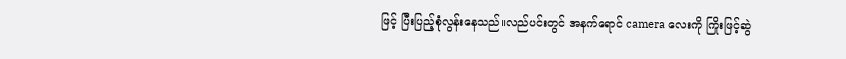ဖြင့် ပြီးပြည့်စုံလွန်းနေသည်။လည်ပင်းတွင် အနက်ရောင် camera လေးကို ကြိုးဖြင့်ဆွဲ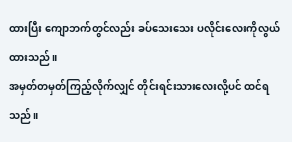ထားပြီး ကျောဘက်တွင်လည်း ခပ်သေးသေး ပလိုင်းလေးကိုလွယ်ထားသည်။
အမှတ်တမှတ်ကြည့်လိုက်လျှင် တိုင်းရင်းသားလေးလို့ပင် ထင်ရသည်။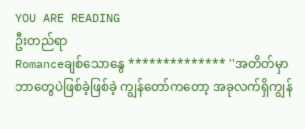YOU ARE READING
ဦးတည်ရာ
Romanceချစ်သောနွေ ************** ''အတိတ်မှာဘာတွေပဲဖြစ်ခဲ့ဖြစ်ခဲ့ ကျွန်တော်ကတော့ အခုလက်ရှိကျွန်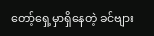တော့်ရှေ့မှာရှိနေတဲ့ ခင်ဗျား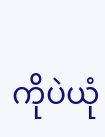ကိုပဲယုံ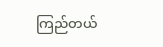ကြည်တယ်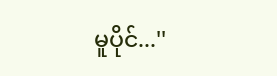မူပိုင်...''